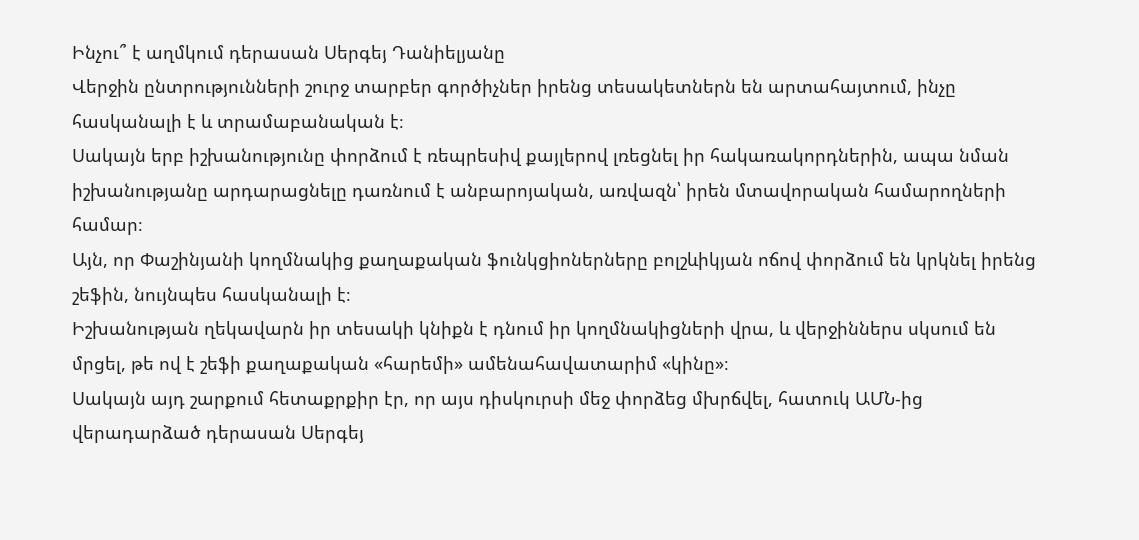Ինչու՞ է աղմկում դերասան Սերգեյ Դանիելյանը
Վերջին ընտրությունների շուրջ տարբեր գործիչներ իրենց տեսակետներն են արտահայտում, ինչը հասկանալի է և տրամաբանական է։
Սակայն երբ իշխանությունը փորձում է ռեպրեսիվ քայլերով լռեցնել իր հակառակորդներին, ապա նման իշխանությանը արդարացնելը դառնում է անբարոյական, առվազն՝ իրեն մտավորական համարողների համար։
Այն, որ Փաշինյանի կողմնակից քաղաքական ֆունկցիոներները բոլշևիկյան ոճով փորձում են կրկնել իրենց շեֆին, նույնպես հասկանալի է։
Իշխանության ղեկավարն իր տեսակի կնիքն է դնում իր կողմնակիցների վրա, և վերջիններս սկսում են մրցել, թե ով է շեֆի քաղաքական «հարեմի» ամենահավատարիմ «կինը»։
Սակայն այդ շարքում հետաքրքիր էր, որ այս դիսկուրսի մեջ փորձեց մխրճվել, հատուկ ԱՄՆ-ից վերադարձած դերասան Սերգեյ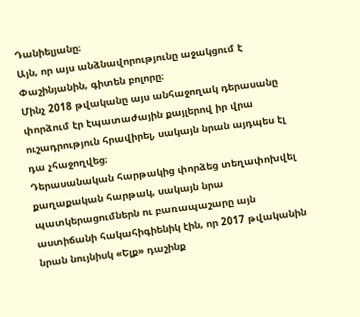Դանիելյանը։
Այն, որ այս անձնավորությունը աջակցում է Փաշինյանին, գիտեն բոլորը։
Մինչ 2018 թվականը այս անհաջողակ դերասանը փորձում էր էպատաժային քայլերով իր վրա ուշադրություն հրավիրել, սակայն նրան այդպես էլ դա չհաջողվեց։
Դերասանական հարթակից փորձեց տեղափոխվել քաղաքական հարթակ, սակայն նրա պատկերացումներն ու բառապաշարը այն աստիճանի հակահիգիենիկ էին, որ 2017 թվականին նրան նույնիսկ «Ելք» դաշինք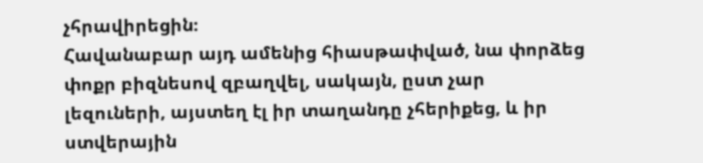չհրավիրեցին։
Հավանաբար այդ ամենից հիասթափված, նա փորձեց փոքր բիզնեսով զբաղվել, սակայն, ըստ չար լեզուների, այստեղ էլ իր տաղանդը չհերիքեց, և իր ստվերային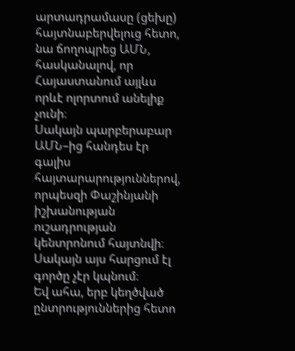արտադրամասը (ցեխը) հայտնաբերվելուց հետո, նա ճողոպրեց ԱՄՆ, հասկանալով, որ Հայաստանում այլևս որևէ ոլորտում անելիք չունի։
Սակայն պարբերաբար ԱՄՆ–ից հանդես էր գալիս հայտարարություններով, որպեսզի Փաշինյանի իշխանության ուշադրության կենտրոնում հայտնվի։
Սակայն այս հարցում էլ գործը չէր կպնում։
Եվ ահա, երբ կեղծված ընտրություններից հետո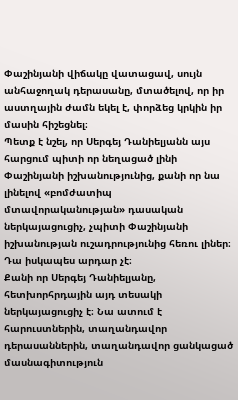Փաշինյանի վիճակը վատացավ, սույն անհաջողակ դերասանը, մտածելով, որ իր աստղային ժամն եկել է, փորձեց կրկին իր մասին հիշեցնել։
Պետք է նշել, որ Սերգեյ Դանիելյանն այս հարցում պիտի որ նեղացած լինի Փաշինյանի իշխանությունից, քանի որ նա լինելով «բոմժատիպ մտավորականության» դասական ներկայացուցիչ, չպիտի Փաշինյանի իշխանության ուշադրությունից հեռու լիներ։ Դա իսկապես արդար չէ։
Քանի որ Սերգեյ Դանիելյանը, հետխորհրդային այդ տեսակի ներկայացուցիչ է։ Նա ատում է հարուստներին, տաղանդավոր դերասաններին, տաղանդավոր ցանկացած մասնագիտություն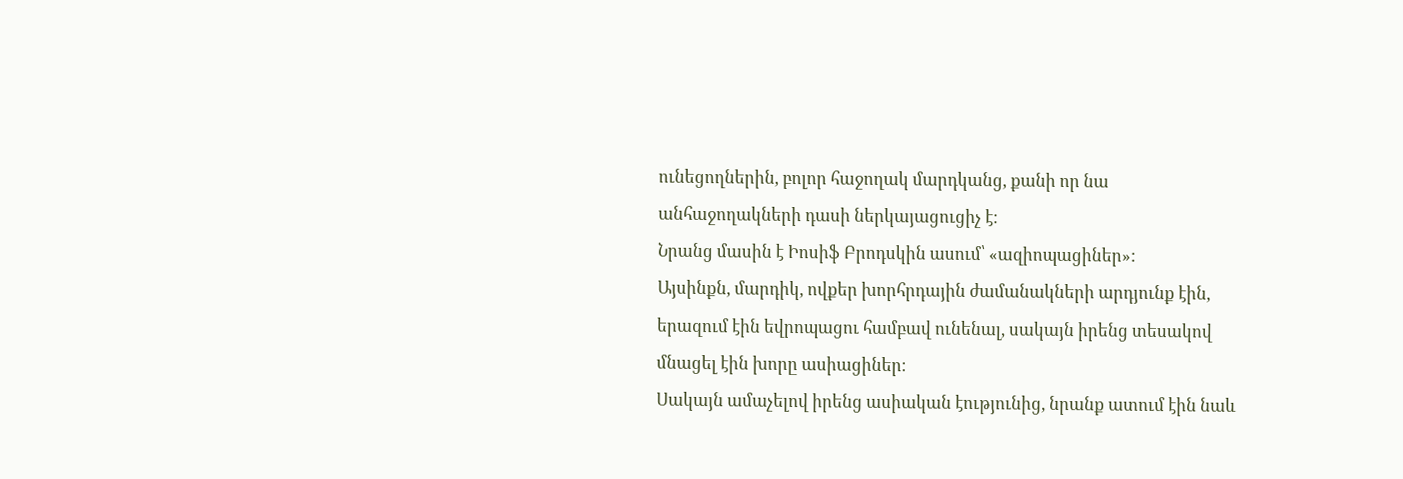ունեցողներին, բոլոր հաջողակ մարդկանց, քանի որ նա անհաջողակների դասի ներկայացուցիչ է։
Նրանց մասին է Իոսիֆ Բրոդսկին ասում՝ «ազիոպացիներ»:
Այսինքն, մարդիկ, ովքեր խորհրդային ժամանակների արդյունք էին, երազում էին եվրոպացու համբավ ունենալ, սակայն իրենց տեսակով մնացել էին խորը ասիացիներ։
Սակայն ամաչելով իրենց ասիական էությունից, նրանք ատում էին նաև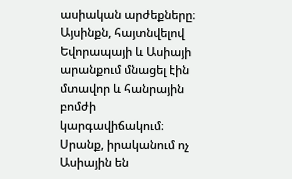ասիական արժեքները։
Այսինքն, հայտնվելով Եվորապայի և Ասիայի արանքում մնացել էին մտավոր և հանրային բոմժի կարգավիճակում։
Սրանք, իրականում ոչ Ասիային են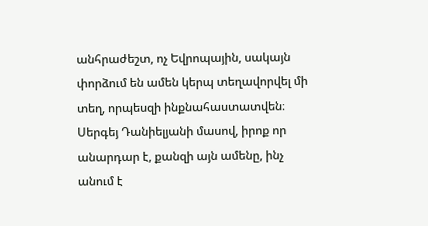անհրաժեշտ, ոչ Եվրոպային, սակայն փորձում են ամեն կերպ տեղավորվել մի տեղ, որպեսզի ինքնահաստատվեն։
Սերգեյ Դանիելյանի մասով, իրոք որ անարդար է, քանզի այն ամենը, ինչ անում է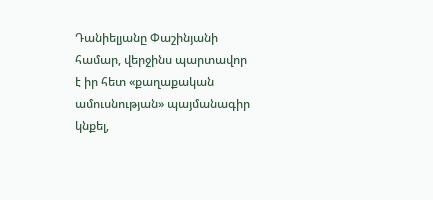Դանիելյանը Փաշինյանի համար, վերջինս պարտավոր է իր հետ «քաղաքական ամուսնության» պայմանագիր կնքել,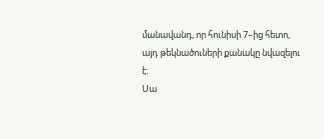մանավանդ, որ հունիսի 7–ից հետո, այդ թեկնածուների քանակը նվազելու է։
Սա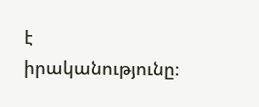է իրականությունը։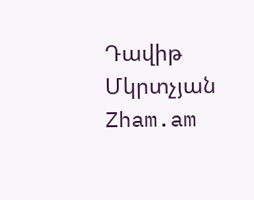Դավիթ Մկրտչյան
Zham.am